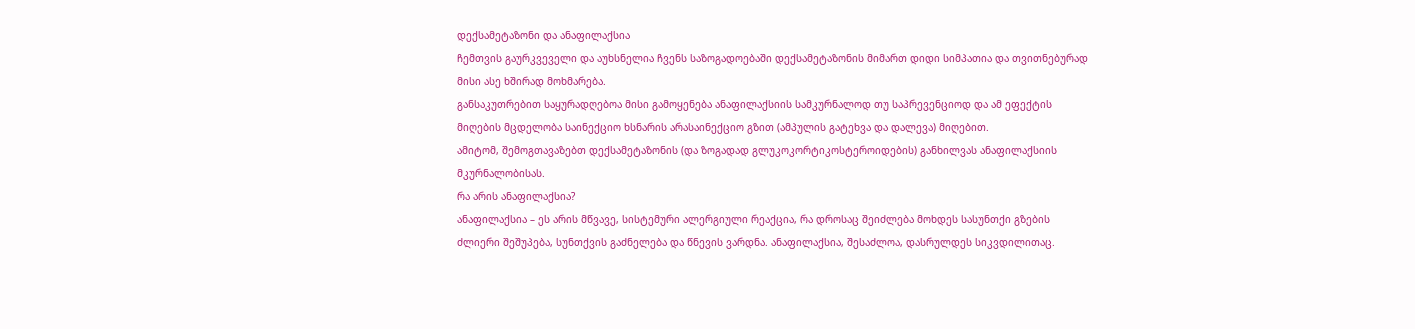დექსამეტაზონი და ანაფილაქსია
ჩემთვის გაურკვეველი და აუხსნელია ჩვენს საზოგადოებაში დექსამეტაზონის მიმართ დიდი სიმპათია და თვითნებურად მისი ასე ხშირად მოხმარება.
განსაკუთრებით საყურადღებოა მისი გამოყენება ანაფილაქსიის სამკურნალოდ თუ საპრევენციოდ და ამ ეფექტის მიღების მცდელობა საინექციო ხსნარის არასაინექციო გზით (ამპულის გატეხვა და დალევა) მიღებით.
ამიტომ, შემოგთავაზებთ დექსამეტაზონის (და ზოგადად გლუკოკორტიკოსტეროიდების) განხილვას ანაფილაქსიის მკურნალობისას.
რა არის ანაფილაქსია?
ანაფილაქსია – ეს არის მწვავე, სისტემური ალერგიული რეაქცია, რა დროსაც შეიძლება მოხდეს სასუნთქი გზების ძლიერი შეშუპება, სუნთქვის გაძნელება და წნევის ვარდნა. ანაფილაქსია, შესაძლოა, დასრულდეს სიკვდილითაც.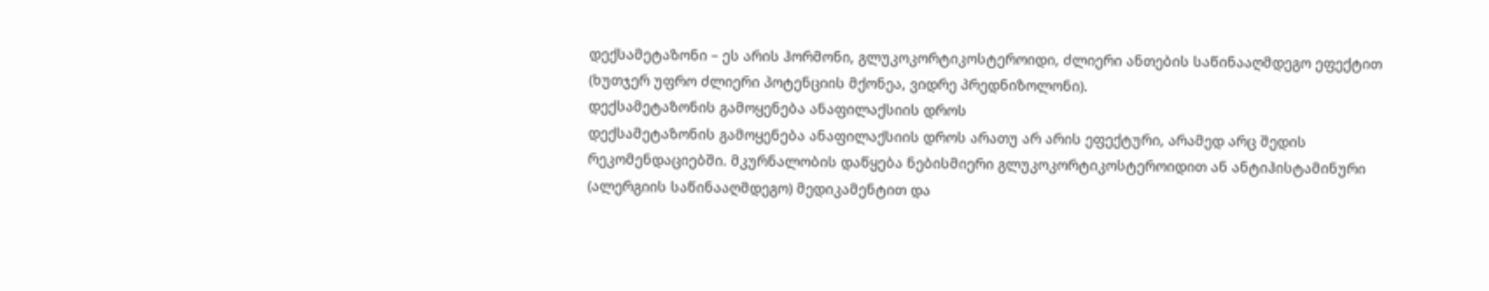დექსამეტაზონი – ეს არის ჰორმონი, გლუკოკორტიკოსტეროიდი, ძლიერი ანთების საწინააღმდეგო ეფექტით (ხუთჯერ უფრო ძლიერი პოტენციის მქონეა, ვიდრე პრედნიზოლონი).
დექსამეტაზონის გამოყენება ანაფილაქსიის დროს
დექსამეტაზონის გამოყენება ანაფილაქსიის დროს არათუ არ არის ეფექტური, არამედ არც შედის რეკომენდაციებში. მკურნალობის დაწყება ნებისმიერი გლუკოკორტიკოსტეროიდით ან ანტიჰისტამინური (ალერგიის საწინააღმდეგო) მედიკამენტით და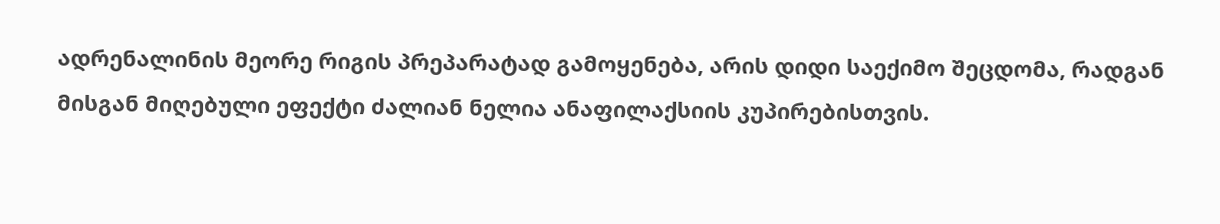ადრენალინის მეორე რიგის პრეპარატად გამოყენება, არის დიდი საექიმო შეცდომა, რადგან მისგან მიღებული ეფექტი ძალიან ნელია ანაფილაქსიის კუპირებისთვის.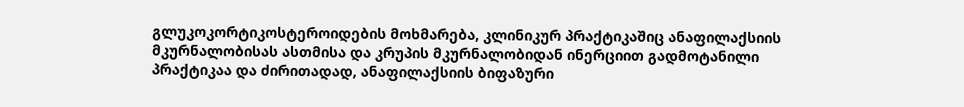გლუკოკორტიკოსტეროიდების მოხმარება, კლინიკურ პრაქტიკაშიც ანაფილაქსიის მკურნალობისას ასთმისა და კრუპის მკურნალობიდან ინერციით გადმოტანილი პრაქტიკაა და ძირითადად, ანაფილაქსიის ბიფაზური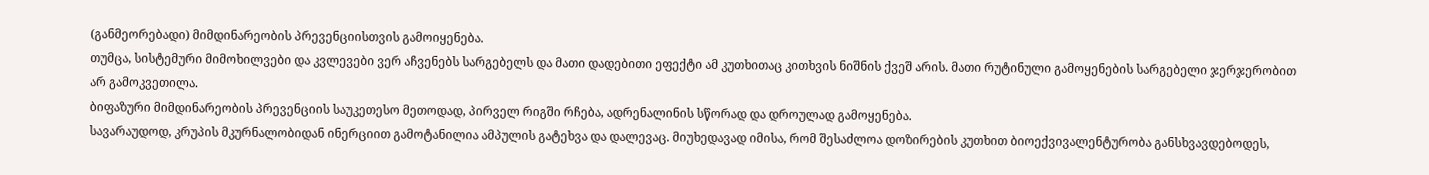(განმეორებადი) მიმდინარეობის პრევენციისთვის გამოიყენება.
თუმცა, სისტემური მიმოხილვები და კვლევები ვერ აჩვენებს სარგებელს და მათი დადებითი ეფექტი ამ კუთხითაც კითხვის ნიშნის ქვეშ არის. მათი რუტინული გამოყენების სარგებელი ჯერჯერობით არ გამოკვეთილა.
ბიფაზური მიმდინარეობის პრევენციის საუკეთესო მეთოდად, პირველ რიგში რჩება, ადრენალინის სწორად და დროულად გამოყენება.
სავარაუდოდ, კრუპის მკურნალობიდან ინერციით გამოტანილია ამპულის გატეხვა და დალევაც. მიუხედავად იმისა, რომ შესაძლოა დოზირების კუთხით ბიოექვივალენტურობა განსხვავდებოდეს,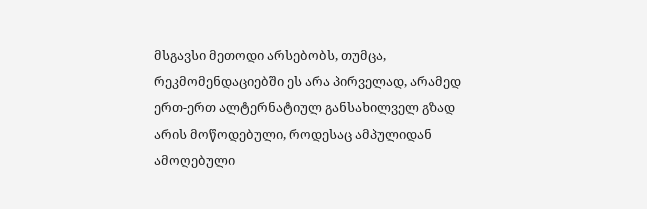მსგავსი მეთოდი არსებობს, თუმცა, რეკმომენდაციებში ეს არა პირველად, არამედ ერთ-ერთ ალტერნატიულ განსახილველ გზად არის მოწოდებული, როდესაც ამპულიდან ამოღებული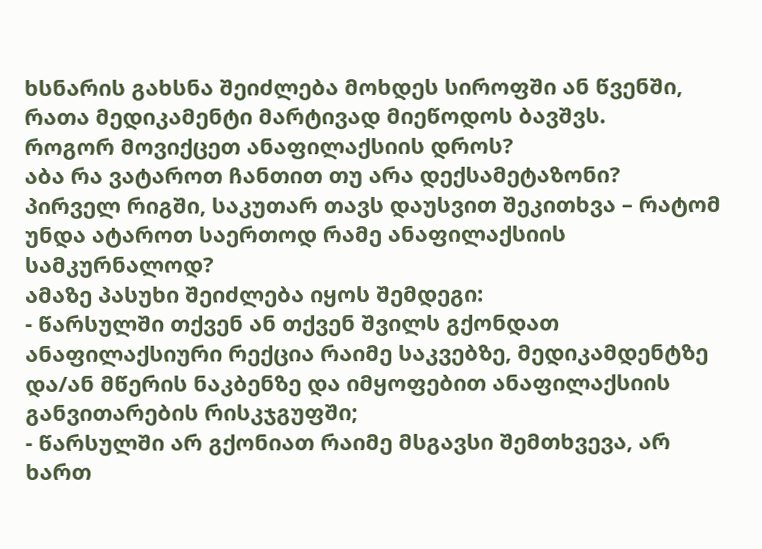ხსნარის გახსნა შეიძლება მოხდეს სიროფში ან წვენში, რათა მედიკამენტი მარტივად მიეწოდოს ბავშვს.
როგორ მოვიქცეთ ანაფილაქსიის დროს?
აბა რა ვატაროთ ჩანთით თუ არა დექსამეტაზონი?
პირველ რიგში, საკუთარ თავს დაუსვით შეკითხვა – რატომ უნდა ატაროთ საერთოდ რამე ანაფილაქსიის სამკურნალოდ?
ამაზე პასუხი შეიძლება იყოს შემდეგი:
- წარსულში თქვენ ან თქვენ შვილს გქონდათ ანაფილაქსიური რექცია რაიმე საკვებზე, მედიკამდენტზე და/ან მწერის ნაკბენზე და იმყოფებით ანაფილაქსიის განვითარების რისკჯგუფში;
- წარსულში არ გქონიათ რაიმე მსგავსი შემთხვევა, არ ხართ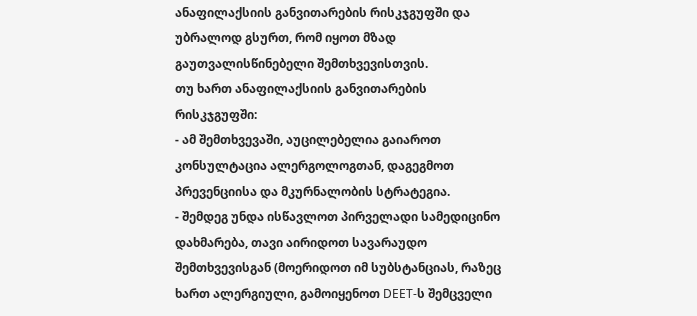ანაფილაქსიის განვითარების რისკჯგუფში და უბრალოდ გსურთ, რომ იყოთ მზად გაუთვალისწინებელი შემთხვევისთვის.
თუ ხართ ანაფილაქსიის განვითარების რისკჯგუფში:
- ამ შემთხვევაში, აუცილებელია გაიაროთ კონსულტაცია ალერგოლოგთან, დაგეგმოთ პრევენციისა და მკურნალობის სტრატეგია.
- შემდეგ უნდა ისწავლოთ პირველადი სამედიცინო დახმარება, თავი აირიდოთ სავარაუდო შემთხვევისგან (მოერიდოთ იმ სუბსტანციას, რაზეც ხართ ალერგიული, გამოიყენოთ DEET-ს შემცველი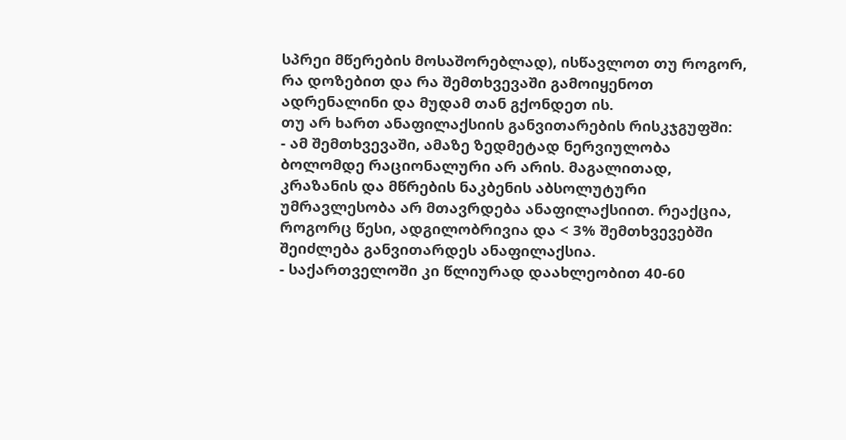სპრეი მწერების მოსაშორებლად), ისწავლოთ თუ როგორ, რა დოზებით და რა შემთხვევაში გამოიყენოთ ადრენალინი და მუდამ თან გქონდეთ ის.
თუ არ ხართ ანაფილაქსიის განვითარების რისკჯგუფში:
- ამ შემთხვევაში, ამაზე ზედმეტად ნერვიულობა ბოლომდე რაციონალური არ არის. მაგალითად, კრაზანის და მწრების ნაკბენის აბსოლუტური უმრავლესობა არ მთავრდება ანაფილაქსიით. რეაქცია, როგორც წესი, ადგილობრივია და < 3% შემთხვევებში შეიძლება განვითარდეს ანაფილაქსია.
- საქართველოში კი წლიურად დაახლეობით 40-60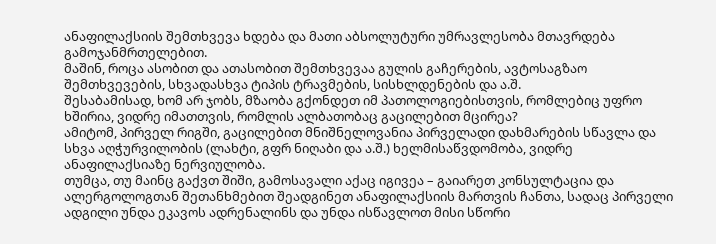ანაფილაქსიის შემთხვევა ხდება და მათი აბსოლუტური უმრავლესობა მთავრდება გამოჯანმრთელებით.
მაშინ, როცა ასობით და ათასობით შემთხვევაა გულის გაჩერების, ავტოსაგზაო შემთხვევების, სხვადასხვა ტიპის ტრავმების, სისხლდენების და ა.შ.
შესაბამისად, ხომ არ ჯობს, მზაობა გქონდეთ იმ პათოლოგიებისთვის, რომლებიც უფრო ხშირია, ვიდრე იმათთვის, რომლის ალბათობაც გაცილებით მცირეა?
ამიტომ, პირველ რიგში, გაცილებით მნიშნელოვანია პირველადი დახმარების სწავლა და სხვა აღჭურვილობის (ლახტი, გფრ ნიღაბი და ა.შ.) ხელმისაწვდომობა, ვიდრე ანაფილაქსიაზე ნერვიულობა.
თუმცა, თუ მაინც გაქვთ შიში, გამოსავალი აქაც იგივეა – გაიარეთ კონსულტაცია და ალერგოლოგთან შეთანხმებით შეადგინეთ ანაფილაქსიის მართვის ჩანთა, სადაც პირველი ადგილი უნდა ეკავოს ადრენალინს და უნდა ისწავლოთ მისი სწორი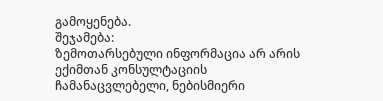გამოყენება.
შეჯამება:
ზემოთარსებული ინფორმაცია არ არის ექიმთან კონსულტაციის ჩამანაცვლებელი, ნებისმიერი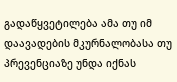გადაწყვეტილება ამა თუ იმ დაავადების მკურნალობასა თუ პრევენციაზე უნდა იქნას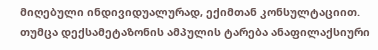მიღებული ინდივიდუალურად, ექიმთან კონსულტაციით.
თუმცა დექსამეტაზონის ამპულის ტარება ანაფილაქსიური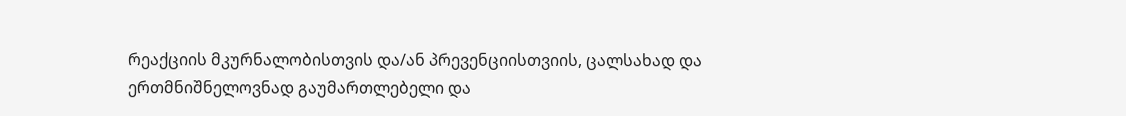რეაქციის მკურნალობისთვის და/ან პრევენციისთვიის, ცალსახად და ერთმნიშნელოვნად გაუმართლებელი და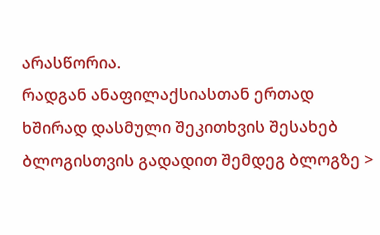არასწორია.
რადგან ანაფილაქსიასთან ერთად ხშირად დასმული შეკითხვის შესახებ ბლოგისთვის გადადით შემდეგ ბლოგზე >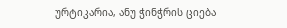ურტიკარია, ანუ ჭინჭრის ციება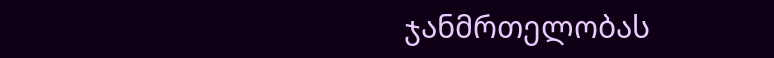ჯანმრთელობას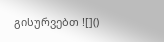გისურვებთ ![]()